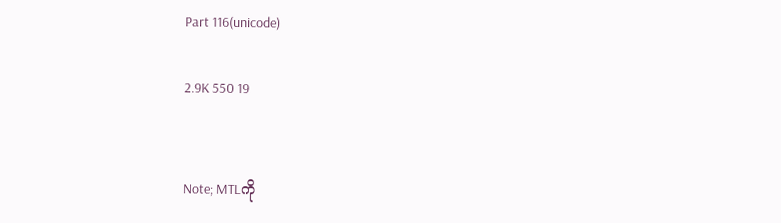Part 116(unicode)

2.9K 550 19


Note; MTLကို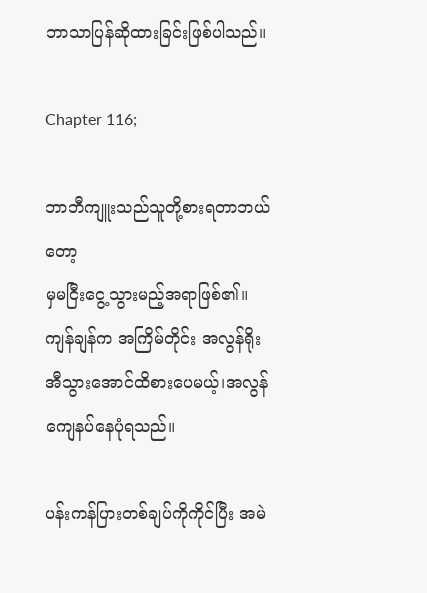ဘာသာပြန်ဆိုထားခြင်းဖြစ်ပါသည်။

Chapter 116;

ဘာဘီကျူးသည်သူတို့စားရတာဘယ်တော့
မှမငြီးငွေ့သွားမည့်အရာဖြစ်၏။ ကျန်ချန်က အကြိမ်တိုင်း အလွန်ရိုးအီသွားအောင်ထိစားပေမယ့်၊အလွန်ကျေနပ်နေပုံရသည်။

ပန်းကန်ပြားတစ်ချပ်ကိုကိုင်ပြီး အမဲ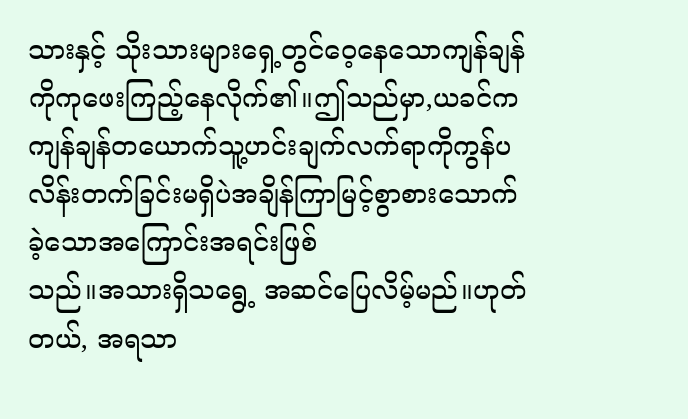သားနှင့် သိုးသားများရှေ့တွင်ဝေ့နေသောကျန်ချန်ကိုကုဖေးကြည့်နေလိုက်၏။ဤသည်မှာ,ယခင်ကကျန်ချန်တယောက်သူ့ဟင်းချက်လက်ရာကိုကွန်ပလိန်းတက်ခြင်းမရှိပဲအချိန်ကြာမြင့်စွာစားသောက်ခဲ့သောအကြောင်းအရင်းဖြစ်
သည်။အသားရှိသရွေ့ အဆင်ပြေလိမ့်မည်။ဟုတ်တယ်, အရသာ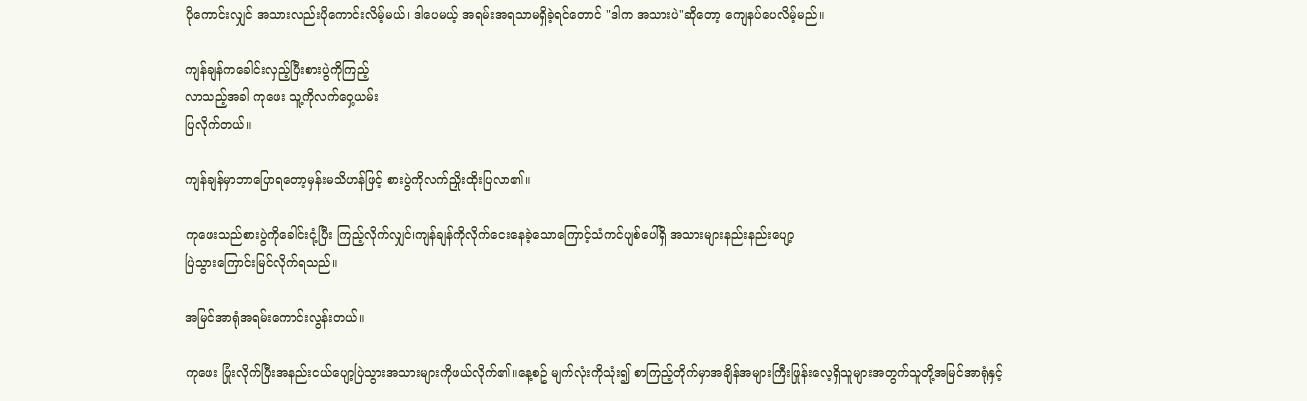ပိုကောင်းလျှင် အသားလည်းပိုကောင်းလိမ့်မယ်၊ ဒါပေမယ့် အရမ်းအရသာမရှိခဲ့ရင်တောင် "ဒါက အသားပဲ"ဆိုတော့ ကျေနပ်ပေလိမ့်မည်။

ကျန်ချန်ကခေါင်းလှည့်ပြီးစားပွဲကိုကြည့်
လာသည့်အခါ ကုဖေး သူ့ကိုလက်ဝှေ့ယမ်း
ပြလိုက်တယ်။

ကျန်ချန်မှာဘာပြောရတော့မှန်းမသိဟန်ဖြင့် စားပွဲကိုလက်ညှိုးထိုးပြလာ၏။

ကုဖေးသည်စားပွဲကိုခေါင်းငုံ့ပြီး ကြည့်လိုက်လျှင်၊ကျန်ချန်ကိုလိုက်ငေးနေခဲ့သောကြောင့်သံကင်ပျစ်ပေါ်ရှိ အသားများနည်းနည်းပျော့
ပြဲသွားကြောင်းမြင်လိုက်ရသည်။

အမြင်အာရုံအရမ်းကောင်းလွန်းတယ်။

ကုဖေး ပြုံးလိုက်ပြီးအနည်းငယ်ပျော့ပြဲသွားအသားများကိုဖယ်လိုက်၏။နေ့စဥ် မျက်လုံးကိုသုံး၍ စာကြည့်တိုက်မှာအချိန်အများကြီးဖြုန်းလေ့ရှိသူများအတွက်သူတို့အမြင်အာရုံနှင့်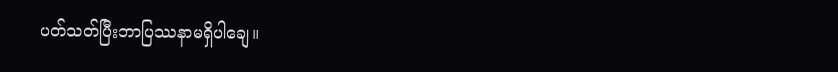ပတ်သတ်ပြီးဘာပြဿနာမရှိပါချေ။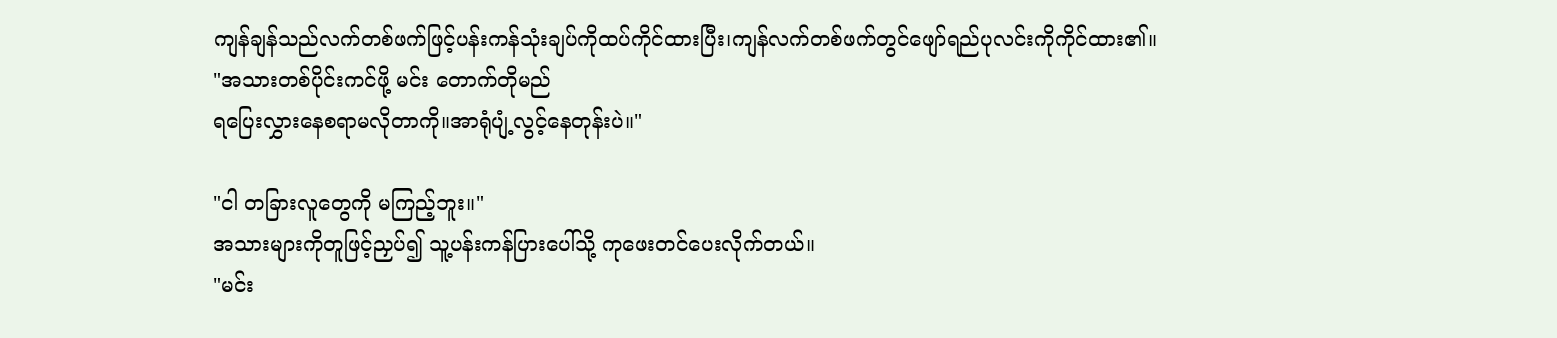ကျန်ချန်သည်လက်တစ်ဖက်ဖြင့်ပန်းကန်သုံးချပ်ကိုထပ်ကိုင်ထားပြီး၊ကျန်လက်တစ်ဖက်တွင်ဖျော်ရည်ပုလင်းကိုကိုင်ထား၏။
"အသားတစ်ပိုင်းကင်ဖို့ မင်း တောက်တိုမည်
ရပြေးလွှားနေစရာမလိုတာကို။အာရုံပျံ့လွင့်နေတုန်းပဲ။"

"ငါ တခြားလူတွေကို မကြည့်ဘူး။"
အသားများကိုတူဖြင့်ညှပ်၍ သူ့ပန်းကန်ပြားပေါ်သို့ ကုဖေးတင်ပေးလိုက်တယ်။
"မင်း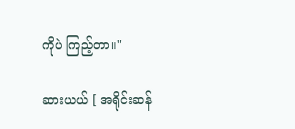ကိုပဲ ကြည့်တာ။"

ဆားယယ် [ အရိုင်းဆန်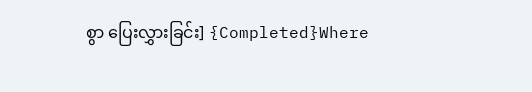စွာ ပြေးလွှားခြင်း] {Completed}Where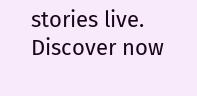stories live. Discover now